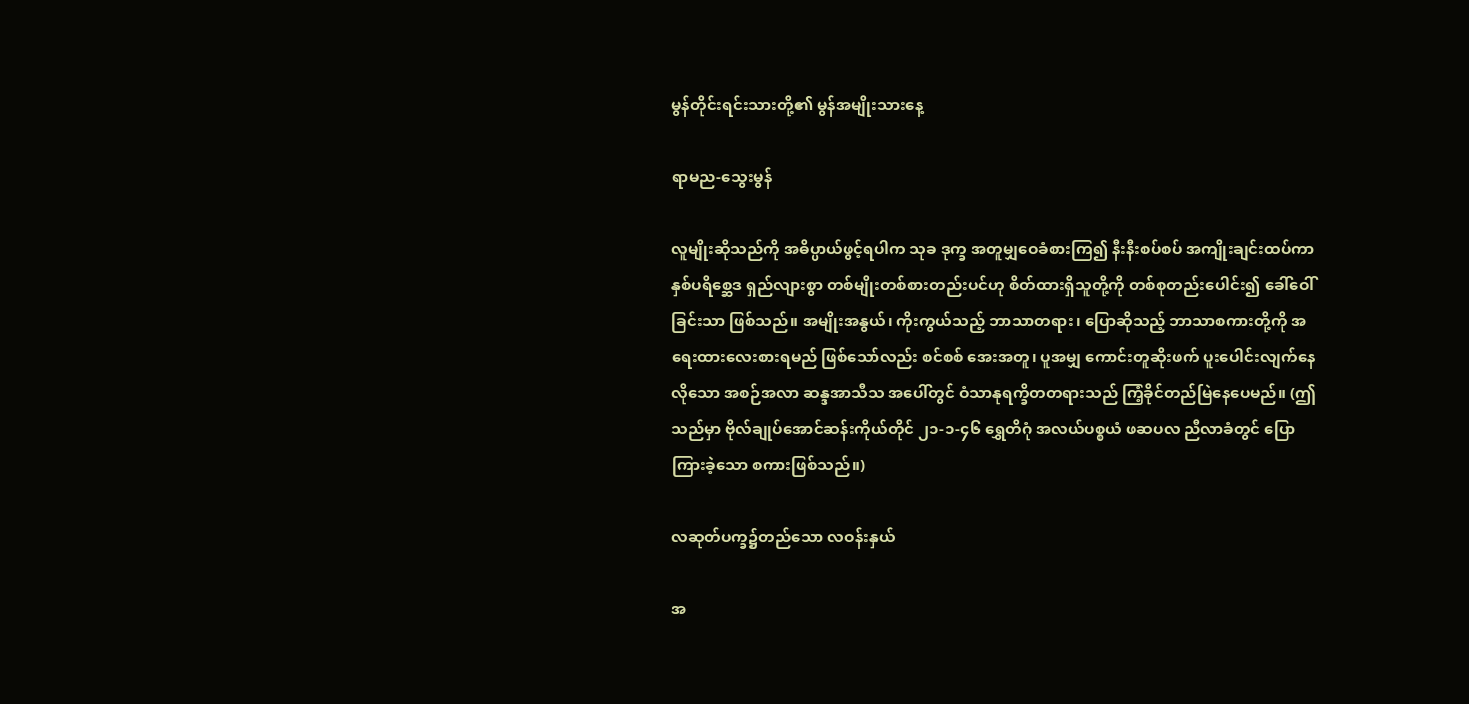မွန်တိုင်းရင်းသားတို့၏ မွန်အမျိုးသားနေ့

ရာမည-သွေးမွန်

လူမျိုးဆိုသည်ကို အဓိပ္ပာယ်ဖွင့်ရပါက သုခ ဒုက္ခ အတူမျှဝေခံစားကြ၍ နီးနီးစပ်စပ် အကျိုးချင်းထပ်ကာ နှစ်ပရိစ္ဆေဒ ရှည်လျားစွာ တစ်မျိုးတစ်စားတည်းပင်ဟု စိတ်ထားရှိသူတို့ကို တစ်စုတည်းပေါင်း၍ ခေါ်ဝေါ်ခြင်းသာ ဖြစ်သည်။ အမျိုးအနွယ်၊ ကိုးကွယ်သည့် ဘာသာတရား၊ ပြောဆိုသည့် ဘာသာစကားတို့ကို အရေးထားလေးစားရမည် ဖြစ်သော်လည်း စင်စစ် အေးအတူ၊ ပူအမျှ ကောင်းတူဆိုးဖက် ပူးပေါင်းလျက်နေလိုသော အစဉ်အလာ ဆန္ဒအာသီသ အပေါ်တွင် ဝံသာနုရက္ခိတတရားသည် ကြံ့ခိုင်တည်မြဲနေပေမည်။ (ဤသည်မှာ ဗိုလ်ချုပ်အောင်ဆန်းကိုယ်တိုင် ၂၁-၁-၄၆ ရွှေတိဂုံ အလယ်ပစ္စယံ ဖဆပလ ညီလာခံတွင် ပြောကြားခဲ့သော စကားဖြစ်သည်။)

လဆုတ်ပက္ခ၌တည်သော လဝန်းနှယ်

အ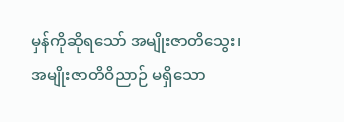မှန်ကိုဆိုရသော် အမျိုးဇာတိသွေး၊ အမျိုးဇာတိဝိညာဉ် မရှိသော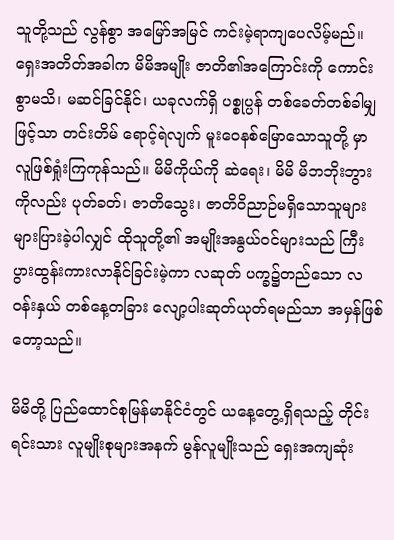သူတို့သည် လွန်စွာ အမြော်အမြင် ကင်းမဲ့ရာကျပေလိမ့်မည်။ ရှေးအတိတ်အခါက မိမိအမျိုး ဇာတိ၏အကြောင်းကို ကောင်းစွာမသိ၊ မဆင်ခြင်နိုင်၊ ယခုလက်ရှိ ပစ္စုပ္ပန် တစ်ခေတ်တစ်ခါမျှဖြင့်သာ တင်းတိမ် ရောင့်ရဲလျက် မူးဝေနစ်မြောသောသူတို့ မှာ လူဖြစ်ရှုံးကြကုန်သည်။ မိမိကိုယ်ကို ဆဲရေး၊ မိမိ မိဘဘိုးဘွားကိုလည်း ပုတ်ခတ်၊ ဇာတိသွေး၊ ဇာတိဝိညာဉ်မရှိသောသူများ များပြားခဲ့ပါလျှင် ထိုသူတို့၏ အမျိုးအနွယ်ဝင်များသည် ကြီးပွားထွန်းကားလာနိုင်ခြင်းမဲ့ကာ လဆုတ် ပက္ခ၌တည်သော လဝန်းနှယ် တစ်နေ့တခြား လျော့ပါးဆုတ်ယုတ်ရမည်သာ အမှန်ဖြစ်တော့သည်။

မိမိတို့ ပြည်ထောင်စုမြန်မာနိုင်ငံတွင် ယနေ့တွေ့ရှိရသည့် တိုင်းရင်းသား လူမျိုးစုများအနက် မွန်လူမျိုးသည် ရှေးအကျဆုံး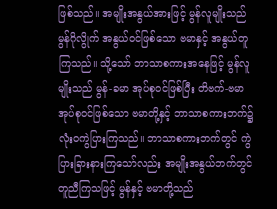ဖြစ်သည်။ အမျိုးအနွယ်အားဖြင့် မွန်လူမျိုးသည် မွန်ဂိုလွိုက် အနွယ်ဝင်ဖြစ်သော ဗမာနှင့် အနွယ်တူ ကြသည်။ သို့သော် ဘာသာစကားအနေဖြင့် မွန်လူမျိုးသည် မွန်-ခမာ အုပ်စုဝင်ဖြစ်ပြီး တိဗက်-ဗမာအုပ်စုဝင်ဖြစ်သော ဗမာတို့နှင့် ဘာသာစကားဘက်၌ လုံးဝကွဲပြားကြသည်။ ဘာသာစကားဘက်တွင် ကွဲပြားခြားနားကြသော်လည်း အမျိုးအနွယ်ဘက်တွင် တူညီကြသဖြင့် မွန်နှင့် ဗမာတို့သည်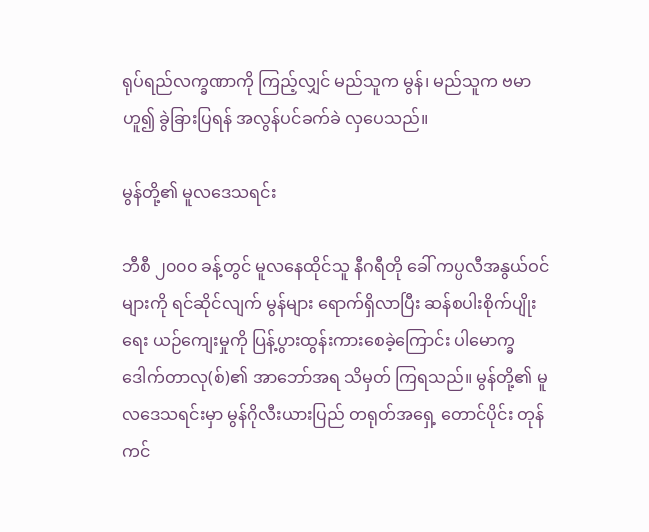ရုပ်ရည်လက္ခဏာကို ကြည့်လျှင် မည်သူက မွန်၊ မည်သူက ဗမာဟူ၍ ခွဲခြားပြရန် အလွန်ပင်ခက်ခဲ လှပေသည်။

မွန်တို့၏ မူလဒေသရင်း

ဘီစီ ၂၀၀၀ ခန့်တွင် မူလနေထိုင်သူ နီဂရီတို ခေါ် ကပ္ပလီအနွယ်ဝင်များကို ရင်ဆိုင်လျက် မွန်များ ရောက်ရှိလာပြီး ဆန်စပါးစိုက်ပျိုးရေး ယဉ်ကျေးမှုကို ပြန့်ပွားထွန်းကားစေခဲ့ကြောင်း ပါမောက္ခ ဒေါက်တာလု(စ်)၏ အာဘော်အရ သိမှတ် ကြရသည်။ မွန်တို့၏ မူလဒေသရင်းမှာ မွန်ဂိုလီးယားပြည် တရုတ်အရှေ့ တောင်ပိုင်း တုန်ကင်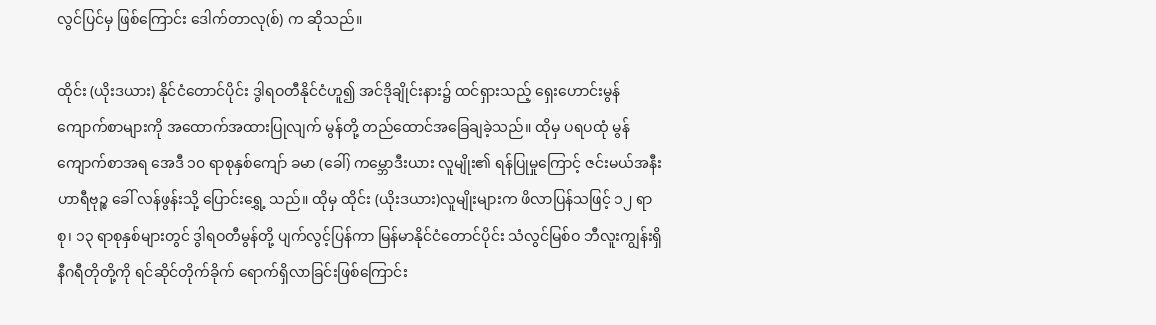လွင်ပြင်မှ ဖြစ်ကြောင်း ဒေါက်တာလု(စ်) က ဆိုသည်။

ထိုင်း (ယိုးဒယား) နိုင်ငံတောင်ပိုင်း ဒွါရဝတီနိုင်ငံဟူ၍ အင်ဒိုချိုင်းနား၌ ထင်ရှားသည့် ရှေးဟောင်းမွန်ကျောက်စာများကို အထောက်အထားပြုလျက် မွန်တို့ တည်ထောင်အခြေချခဲ့သည်။ ထိုမှ ပရပထုံ မွန်ကျောက်စာအရ အေဒီ ၁၀ ရာစုနှစ်ကျော် ခမာ (ခေါ်) ကမ္ဘောဒီးယား လူမျိုး၏ ရန်ပြုမှုကြောင့် ဇင်းမယ်အနီး ဟာရီဗုဉ္စ ခေါ် လန်ဖွန်းသို့ ပြောင်းရွှေ့ သည်။ ထိုမှ ထိုင်း (ယိုးဒယား)လူမျိုးများက ဖိလာပြန်သဖြင့် ၁၂ ရာစု၊ ၁၃ ရာစုနှစ်များတွင် ဒွါရဝတီမွန်တို့ ပျက်လွင့်ပြန်ကာ မြန်မာနိုင်ငံတောင်ပိုင်း သံလွင်မြစ်ဝ ဘီလူးကျွန်းရှိ နီဂရီတိုတို့ကို ရင်ဆိုင်တိုက်ခိုက် ရောက်ရှိလာခြင်းဖြစ်ကြောင်း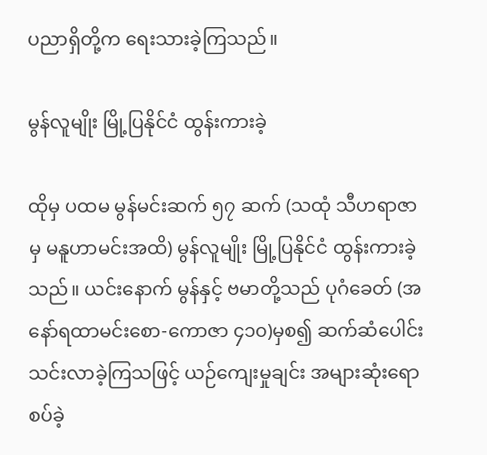ပညာရှိတို့က ရေးသားခဲ့ကြသည်။

မွန်လူမျိုး မြို့ပြနိုင်ငံ ထွန်းကားခဲ့

ထိုမှ ပထမ မွန်မင်းဆက် ၅၇ ဆက် (သထုံ သီဟရာဇာမှ မနူဟာမင်းအထိ) မွန်လူမျိုး မြို့ပြနိုင်ငံ ထွန်းကားခဲ့သည်။ ယင်းနောက် မွန်နှင့် ဗမာတို့သည် ပုဂံခေတ် (အနော်ရထာမင်းစော-ကောဇာ ၄၁၀)မှစ၍ ဆက်ဆံပေါင်းသင်းလာခဲ့ကြသဖြင့် ယဉ်ကျေးမှုချင်း အများဆုံးရောစပ်ခဲ့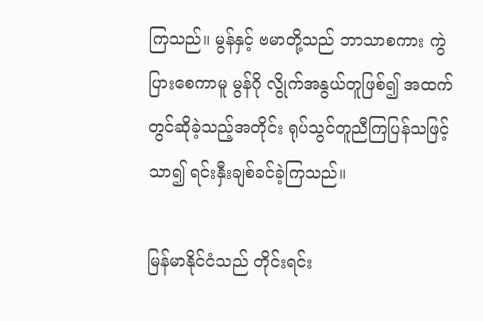ကြသည်။ မွန်နှင့် ဗမာတို့သည် ဘာသာစကား ကွဲပြားစေကာမူ မွန်ဂို လွိုက်အနွယ်တူဖြစ်၍ အထက်တွင်ဆိုခဲ့သည့်အတိုင်း ရုပ်သွင်တူညီကြပြန်သဖြင့်သာ၍ ရင်းနှီးချစ်ခင်ခဲ့ကြသည်။

မြန်မာနိုင်ငံသည် တိုင်းရင်း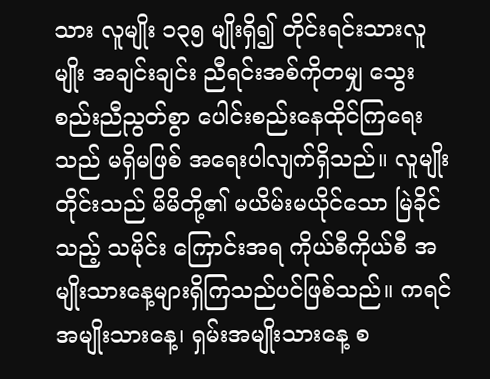သား လူမျိုး ၁၃၅ မျိုးရှိ၍ တိုင်းရင်းသားလူမျိုး အချင်းချင်း ညီရင်းအစ်ကိုတမျှ သွေးစည်းညီညွတ်စွာ ပေါင်းစည်းနေထိုင်ကြရေးသည် မရှိမဖြစ် အရေးပါလျက်ရှိသည်။ လူမျိုးတိုင်းသည် မိမိတို့၏ မယိမ်းမယိုင်သော မြဲခိုင်သည့် သမိုင်း ကြောင်းအရ ကိုယ်စီကိုယ်စီ အမျိုးသားနေ့များရှိကြသည်ပင်ဖြစ်သည်။ ကရင် အမျိုးသားနေ့၊ ရှမ်းအမျိုးသားနေ့ စ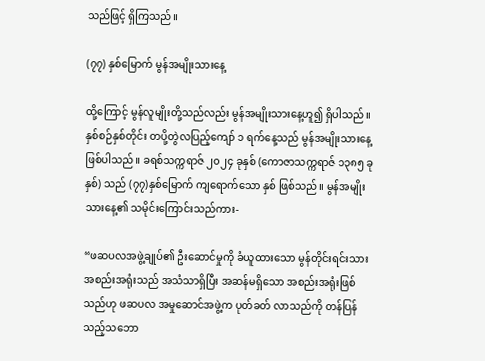သည်ဖြင့် ရှိကြသည်။

(၇၇) နှစ်မြောက် မွန်အမျိုးသားနေ့

ထို့ကြောင့် မွန်လူမျိုးတို့သည်လည်း မွန်အမျိုးသားနေ့ဟူ၍ ရှိပါသည်။ နှစ်စဉ်နှစ်တိုင်း တပို့တွဲလပြည့်ကျော် ၁ ရက်နေ့သည် မွန်အမျိုးသားနေ့ ဖြစ်ပါသည်။ ခရစ်သက္ကရာဇ် ၂၀၂၄ ခုနှစ် (ကောဇာသက္ကရာဇ် ၁၃၈၅ ခုနှစ်) သည် (၇၇)နှစ်မြောက် ကျရောက်သော နှစ် ဖြစ်သည်။ မွန်အမျိုးသားနေ့၏ သမိုင်းကြောင်းသည်ကား-

“ဖဆပလအဖွဲ့ချုပ်၏ ဦးဆောင်မှုကို ခံယူထားသော မွန်တိုင်းရင်းသား အစည်းအရုံးသည် အသံသာရှိပြီး အဆန်မရှိသော အစည်းအရုံးဖြစ်သည်ဟု ဖဆပလ အမှုဆောင်အဖွဲ့က ပုတ်ခတ် လာသည်ကို တန်ပြန်သည့်သဘော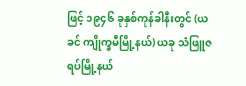ဖြင့် ၁၉၄၆ ခုနှစ်ကုန်ခါနီးတွင် (ယခင် ကျိုက္ခမီမြို့နယ်) ယခု သံဖြူဇရပ်မြို့နယ်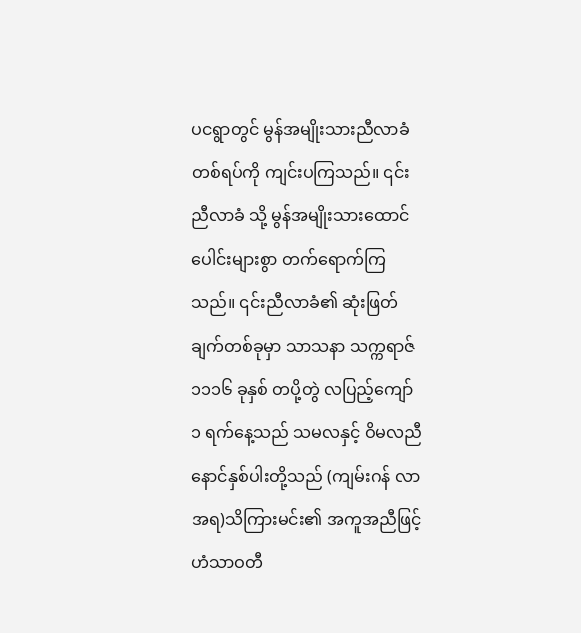ပငရွာတွင် မွန်အမျိုးသားညီလာခံ တစ်ရပ်ကို ကျင်းပကြသည်။ ၎င်းညီလာခံ သို့ မွန်အမျိုးသားထောင်ပေါင်းများစွာ တက်ရောက်ကြသည်။ ၎င်းညီလာခံ၏ ဆုံးဖြတ်ချက်တစ်ခုမှာ သာသနာ သက္ကရာဇ် ၁၁၁၆ ခုနှစ် တပို့တွဲ လပြည့်ကျော် ၁ ရက်နေ့သည် သမလနှင့် ဝိမလညီနောင်နှစ်ပါးတို့သည် (ကျမ်းဂန် လာအရ)သိကြားမင်း၏ အကူအညီဖြင့် ဟံသာဝတီ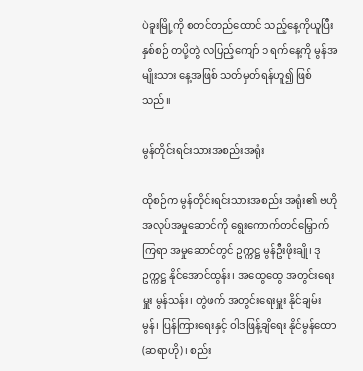ပဲခူးမြို့ကို စတင်တည်ထောင် သည့်နေ့ကိုယူပြီး နှစ်စဉ် တပို့တွဲ လပြည့်ကျော် ၁ ရက်နေ့ကို မွန်အမျိုးသား နေ့အဖြစ် သတ်မှတ်ရန်ဟူ၍ ဖြစ်သည်။

မွန်တိုင်းရင်းသားအစည်းအရုံး

ထိုစဉ်က မွန်တိုင်းရင်းသားအစည်း အရုံး၏ ဗဟိုအလုပ်အမှုဆောင်ကို ရွေးကောက်တင်မြှောက်ကြရာ အမှုဆောင်တွင် ဥက္ကဋ္ဌ မွန်ဦးဖိုးချို၊ ဒုဥက္ကဋ္ဌ နိုင်အောင်ထွန်း၊ အထွေထွေ အတွင်းရေးမှူး မွန်သန်း၊ တွဲဖက် အတွင်းရေးမှူး နိုင်ချမ်းမွန်၊ ပြန်ကြားရေးနှင့် ဝါဒဖြန့်ချိရေး နိုင်မွန်ထော (ဆရာဟို)၊ စည်း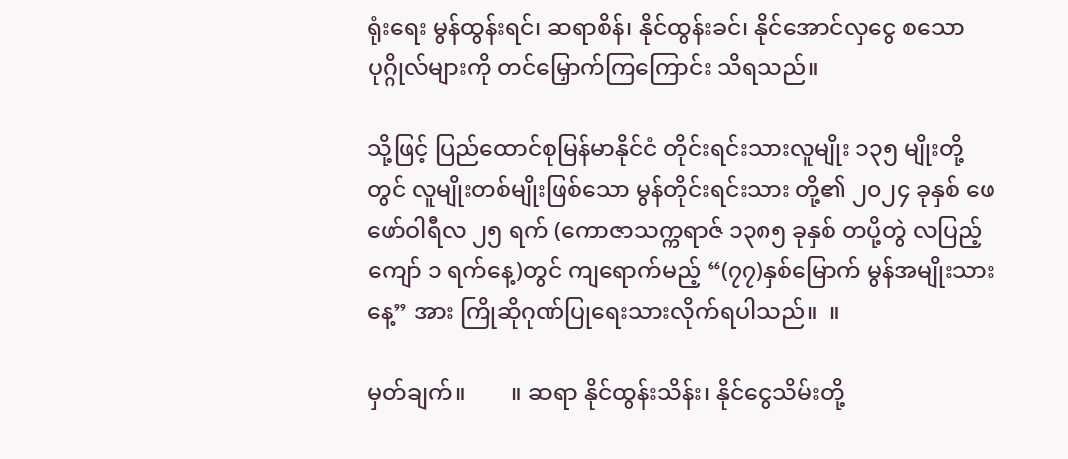ရုံးရေး မွန်ထွန်းရင်၊ ဆရာစိန်၊ နိုင်ထွန်းခင်၊ နိုင်အောင်လှငွေ စသောပုဂ္ဂိုလ်များကို တင်မြှောက်ကြကြောင်း သိရသည်။

သို့ဖြင့် ပြည်ထောင်စုမြန်မာနိုင်ငံ တိုင်းရင်းသားလူမျိုး ၁၃၅ မျိုးတို့တွင် လူမျိုးတစ်မျိုးဖြစ်သော မွန်တိုင်းရင်းသား တို့၏ ၂၀၂၄ ခုနှစ် ဖေဖော်ဝါရီလ ၂၅ ရက် (ကောဇာသက္ကရာဇ် ၁၃၈၅ ခုနှစ် တပို့တွဲ လပြည့်ကျော် ၁ ရက်နေ့)တွင် ကျရောက်မည့် “(၇၇)နှစ်မြောက် မွန်အမျိုးသားနေ့” အား ကြိုဆိုဂုဏ်ပြုရေးသားလိုက်ရပါသည်။  ။

မှတ်ချက်။        ။ ဆရာ နိုင်ထွန်းသိန်း၊ နိုင်ငွေသိမ်းတို့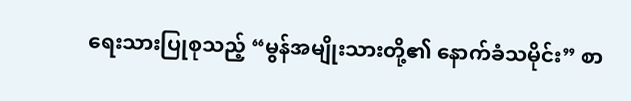ရေးသားပြုစုသည့် “မွန်အမျိုးသားတို့၏ နောက်ခံသမိုင်း” စာ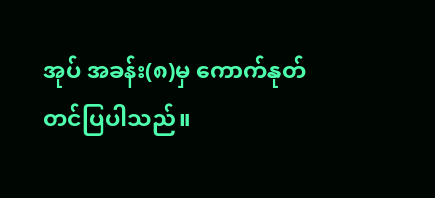အုပ် အခန်း(၈)မှ ကောက်နုတ် တင်ပြပါသည်။